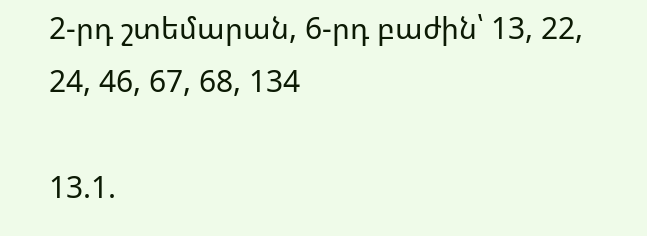2-րդ շտեմարան, 6-րդ բաժին՝ 13, 22, 24, 46, 67, 68, 134

13.1.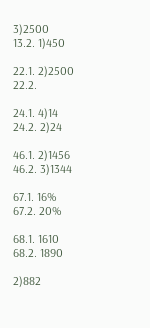3)2500
13.2. 1)450

22.1. 2)2500
22.2.

24.1. 4)14
24.2. 2)24

46.1. 2)1456
46.2. 3)1344

67.1. 16%
67.2. 20%

68.1. 1610
68.2. 1890

2)882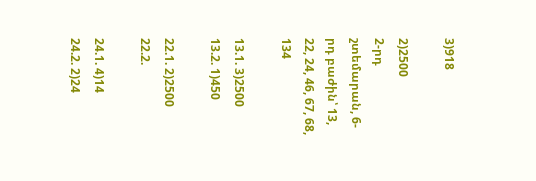3)918

2)2500
2-րդ շտեմարան, 6-րդ բաժին՝ 13, 22, 24, 46, 67, 68, 134

13.1. 3)2500
13.2. 1)450

22.1. 2)2500
22.2.

24.1. 4)14
24.2. 2)24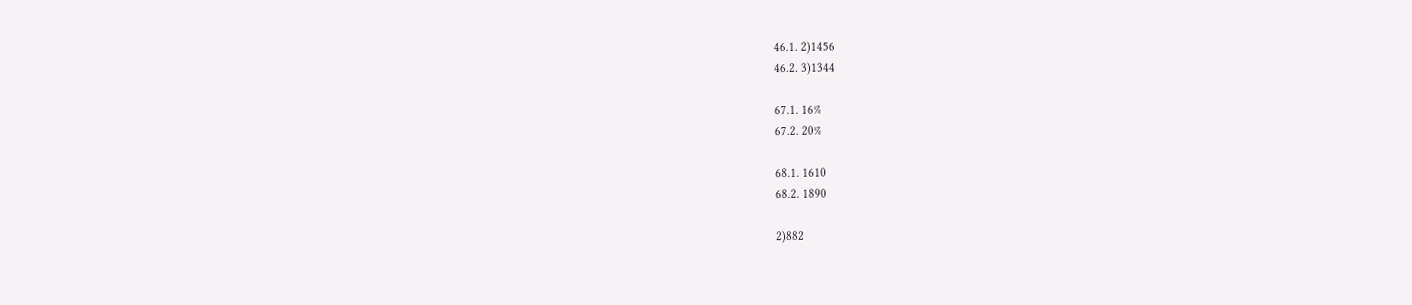46.1. 2)1456
46.2. 3)1344

67.1. 16%
67.2. 20%

68.1. 1610
68.2. 1890

2)882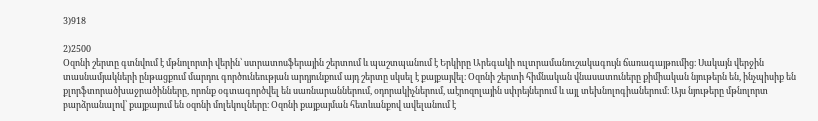3)918

2)2500
Օզոնի շերտը գտնվում է մթնոլորտի վերին՝ ստրատոսֆերային շերտում և պաշտպանում է Երկիրը Արեգակի ուլտրամանուշակագույն ճառագայթումից։ Սակայն վերջին տասնամյակների ընթացքում մարդու գործունեության արդյունքում այդ շերտը սկսել է քայքայվել։ Օզոնի շերտի հիմնական վնասատուները քիմիական նյութերն են, ինչպիսիք են քլորֆտորածխաջրածինները, որոնք օգտագործվել են սառնարաններում, օդորակիչներում, աէրոզոլային սփրեյներում և այլ տեխնոլոգիաներում։ Այս նյութերը մթնոլորտ բարձրանալով՝ քայքայում են օզոնի մոլեկուլները։ Օզոնի քայքայման հետևանքով ավելանում է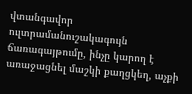վտանգավոր ուլտրամանուշակագույն ճառագայթումը, ինչը կարող է առաջացնել մաշկի քաղցկեղ, աչքի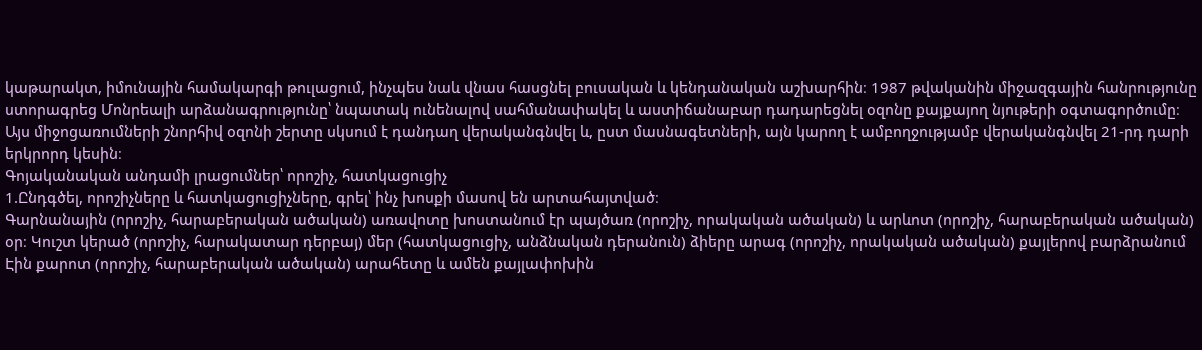կաթարակտ, իմունային համակարգի թուլացում, ինչպես նաև վնաս հասցնել բուսական և կենդանական աշխարհին։ 1987 թվականին միջազգային հանրությունը ստորագրեց Մոնրեալի արձանագրությունը՝ նպատակ ունենալով սահմանափակել և աստիճանաբար դադարեցնել օզոնը քայքայող նյութերի օգտագործումը։ Այս միջոցառումների շնորհիվ օզոնի շերտը սկսում է դանդաղ վերականգնվել և, ըստ մասնագետների, այն կարող է ամբողջությամբ վերականգնվել 21-րդ դարի երկրորդ կեսին։
Գոյականական անդամի լրացումներ՝ որոշիչ, հատկացուցիչ
1.Ընդգծել, որոշիչները և հատկացուցիչները, գրել՝ ինչ խոսքի մասով են արտահայտված։
Գարնանային (որոշիչ, հարաբերական ածական) առավոտը խոստանում էր պայծառ (որոշիչ, որակական ածական) և արևոտ (որոշիչ, հարաբերական ածական) օր։ Կուշտ կերած (որոշիչ, հարակատար դերբայ) մեր (հատկացուցիչ, անձնական դերանուն) ձիերը արագ (որոշիչ, որակական ածական) քայլերով բարձրանում Էին քարոտ (որոշիչ, հարաբերական ածական) արահետը և ամեն քայլափոխին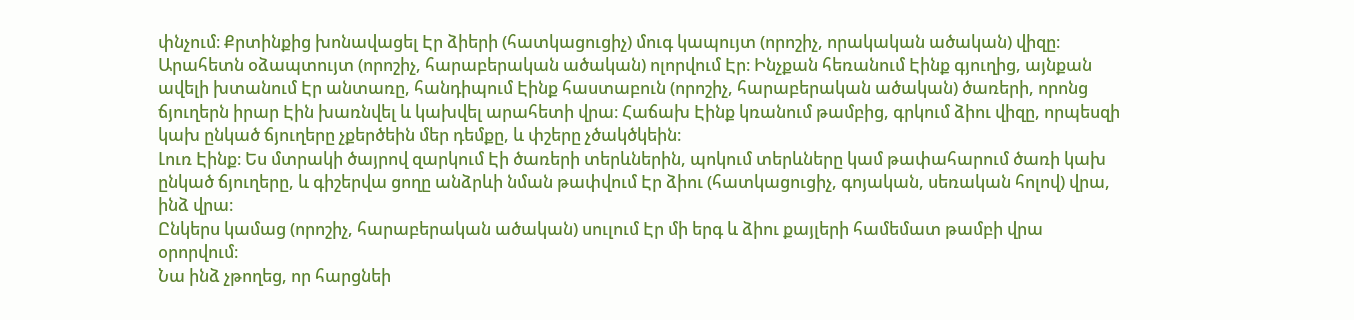փնչում։ Քրտինքից խոնավացել Էր ձիերի (հատկացուցիչ) մուգ կապույտ (որոշիչ, որակական ածական) վիզը։
Արահետն օձապտույտ (որոշիչ, հարաբերական ածական) ոլորվում Էր։ Ինչքան հեռանում Էինք գյուղից, այնքան ավելի խտանում Էր անտառը, հանդիպում Էինք հաստաբուն (որոշիչ, հարաբերական ածական) ծառերի, որոնց ճյուղերն իրար Էին խառնվել և կախվել արահետի վրա։ Հաճախ Էինք կռանում թամբից, գրկում ձիու վիզը, որպեսզի կախ ընկած ճյուղերը չքերծեին մեր դեմքը, և փշերը չծակծկեին։
Լուռ Էինք։ Ես մտրակի ծայրով զարկում Էի ծառերի տերևներին, պոկում տերևները կամ թափահարում ծառի կախ ընկած ճյուղերը, և գիշերվա ցողը անձրևի նման թափվում Էր ձիու (հատկացուցիչ, գոյական, սեռական հոլով) վրա, ինձ վրա։
Ընկերս կամաց (որոշիչ, հարաբերական ածական) սուլում Էր մի երգ և ձիու քայլերի համեմատ թամբի վրա օրորվում։
Նա ինձ չթողեց, որ հարցնեի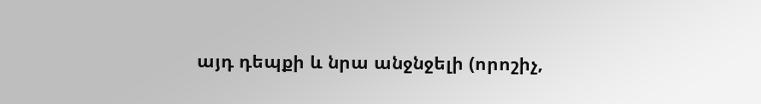այդ դեպքի և նրա անջնջելի (որոշիչ,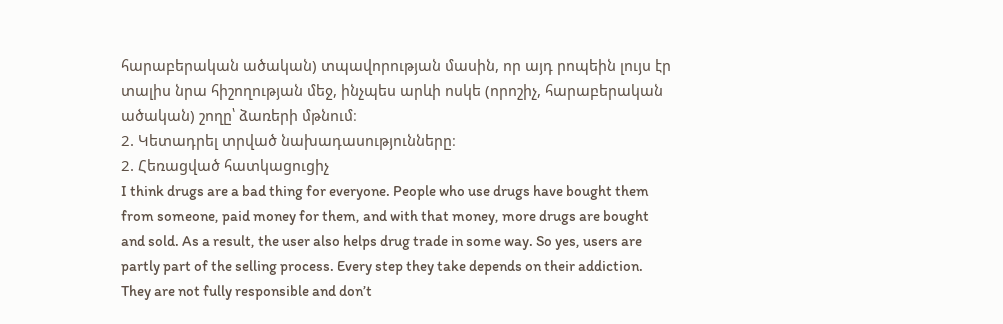հարաբերական ածական) տպավորության մասին, որ այդ րոպեին լույս էր տալիս նրա հիշողության մեջ, ինչպես արևի ոսկե (որոշիչ, հարաբերական ածական) շողը՝ ձառերի մթնում։
2. Կետադրել տրված նախադասությունները։
2. Հեռացված հատկացուցիչ
I think drugs are a bad thing for everyone. People who use drugs have bought them from someone, paid money for them, and with that money, more drugs are bought and sold. As a result, the user also helps drug trade in some way. So yes, users are partly part of the selling process. Every step they take depends on their addiction. They are not fully responsible and don’t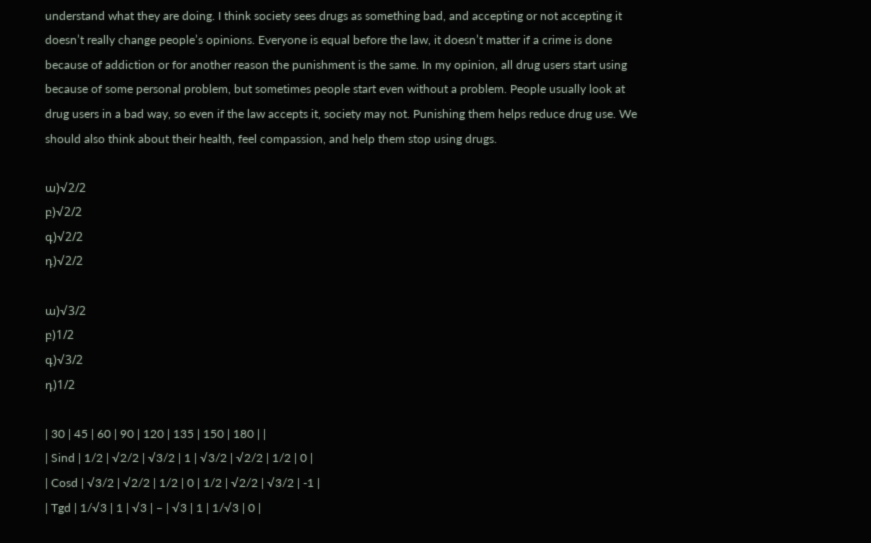understand what they are doing. I think society sees drugs as something bad, and accepting or not accepting it doesn’t really change people’s opinions. Everyone is equal before the law, it doesn’t matter if a crime is done because of addiction or for another reason the punishment is the same. In my opinion, all drug users start using because of some personal problem, but sometimes people start even without a problem. People usually look at drug users in a bad way, so even if the law accepts it, society may not. Punishing them helps reduce drug use. We should also think about their health, feel compassion, and help them stop using drugs.

ա)√2/2
բ)√2/2
գ)√2/2
դ)√2/2

ա)√3/2
բ)1/2
գ)√3/2
դ)1/2

| 30 | 45 | 60 | 90 | 120 | 135 | 150 | 180 | |
| Sind | 1/2 | √2/2 | √3/2 | 1 | √3/2 | √2/2 | 1/2 | 0 |
| Cosd | √3/2 | √2/2 | 1/2 | 0 | 1/2 | √2/2 | √3/2 | -1 |
| Tgd | 1/√3 | 1 | √3 | – | √3 | 1 | 1/√3 | 0 |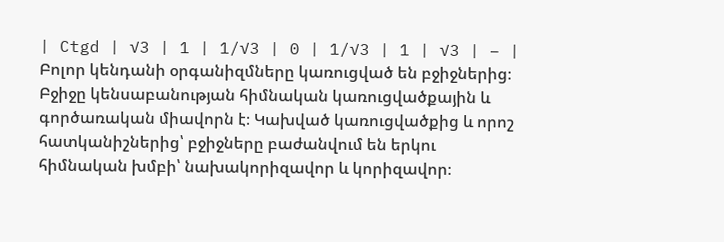| Ctgd | √3 | 1 | 1/√3 | 0 | 1/√3 | 1 | √3 | – |
Բոլոր կենդանի օրգանիզմները կառուցված են բջիջներից։ Բջիջը կենսաբանության հիմնական կառուցվածքային և գործառական միավորն է։ Կախված կառուցվածքից և որոշ հատկանիշներից՝ բջիջները բաժանվում են երկու հիմնական խմբի՝ նախակորիզավոր և կորիզավոր։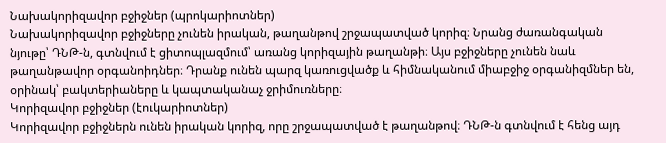Նախակորիզավոր բջիջներ (պրոկարիոտներ)
Նախակորիզավոր բջիջները չունեն իրական, թաղանթով շրջապատված կորիզ։ Նրանց ժառանգական նյութը՝ ԴՆԹ-ն, գտնվում է ցիտոպլազմում՝ առանց կորիզային թաղանթի։ Այս բջիջները չունեն նաև թաղանթավոր օրգանոիդներ։ Դրանք ունեն պարզ կառուցվածք և հիմնականում միաբջիջ օրգանիզմներ են, օրինակ՝ բակտերիաները և կապտականաչ ջրիմուռները։
Կորիզավոր բջիջներ (էուկարիոտներ)
Կորիզավոր բջիջներն ունեն իրական կորիզ, որը շրջապատված է թաղանթով։ ԴՆԹ-ն գտնվում է հենց այդ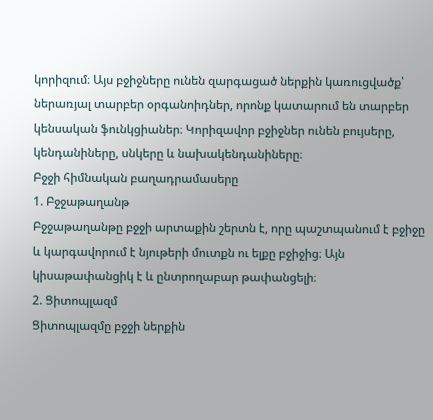կորիզում։ Այս բջիջները ունեն զարգացած ներքին կառուցվածք՝ ներառյալ տարբեր օրգանոիդներ, որոնք կատարում են տարբեր կենսական ֆունկցիաներ։ Կորիզավոր բջիջներ ունեն բույսերը, կենդանիները, սնկերը և նախակենդանիները։
Բջջի հիմնական բաղադրամասերը
1. Բջջաթաղանթ
Բջջաթաղանթը բջջի արտաքին շերտն է, որը պաշտպանում է բջիջը և կարգավորում է նյութերի մուտքն ու ելքը բջիջից։ Այն կիսաթափանցիկ է և ընտրողաբար թափանցելի։
2. Ցիտոպլազմ
Ցիտոպլազմը բջջի ներքին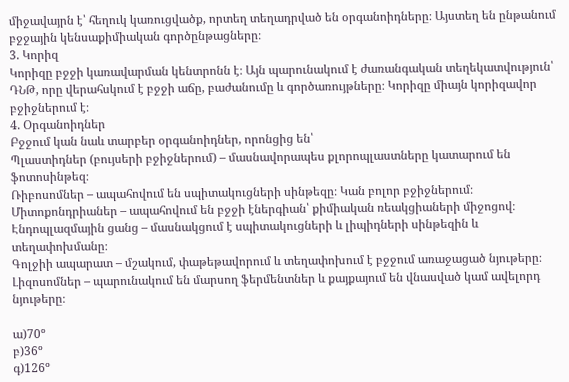միջավայրն է՝ հեղուկ կառուցվածք, որտեղ տեղադրված են օրգանոիդները։ Այստեղ են ընթանում բջջային կենսաքիմիական գործընթացները։
3. Կորիզ
Կորիզը բջջի կառավարման կենտրոնն է։ Այն պարունակում է ժառանգական տեղեկատվություն՝ ԴՆԹ, որը վերահսկում է բջջի աճը, բաժանումը և գործառույթները։ Կորիզը միայն կորիզավոր բջիջներում է։
4. Օրգանոիդներ
Բջջում կան նաև տարբեր օրգանոիդներ, որոնցից են՝
Պլաստիդներ (բույսերի բջիջներում) – մասնավորապես քլորոպլաստները կատարում են
ֆոտոսինթեզ։
Ռիբոսոմներ – ապահովում են սպիտակուցների սինթեզը։ Կան բոլոր բջիջներում։
Միտոքոնդրիաներ – ապահովում են բջջի էներգիան՝ քիմիական ռեակցիաների միջոցով։
Էնդոպլազմային ցանց – մասնակցում է սպիտակուցների և լիպիդների սինթեզին և
տեղափոխմանը։
Գոլջիի ապարատ – մշակում, փաթեթավորում և տեղափոխում է բջջում առաջացած նյութերը։
Լիզոսոմներ – պարունակում են մարսող ֆերմենտներ և քայքայում են վնասված կամ ավելորդ նյութերը։

ա)70º
բ)36º
գ)126º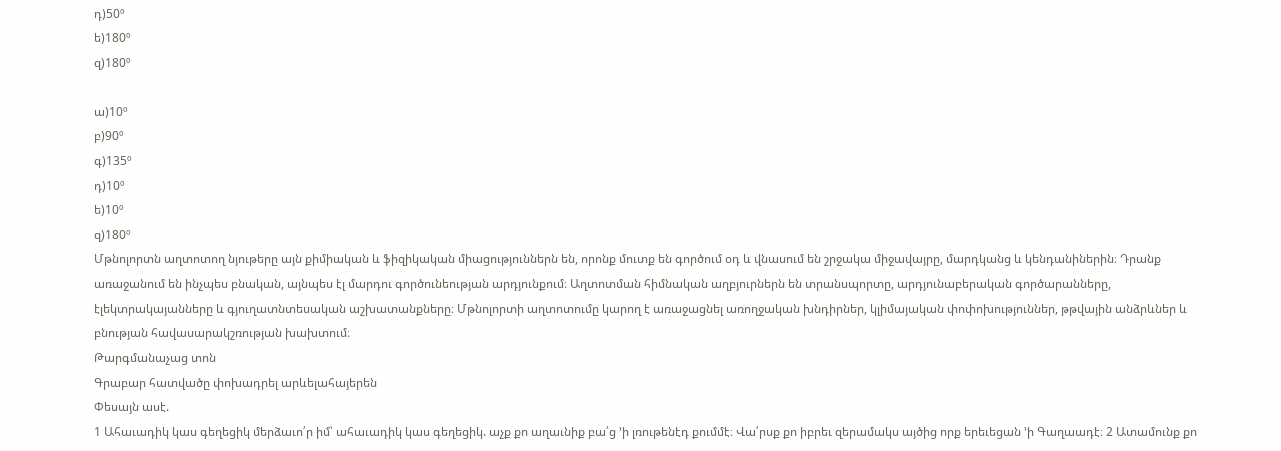դ)50º
ե)180º
զ)180º

ա)10º
բ)90º
գ)135º
դ)10º
ե)10º
զ)180º
Մթնոլորտն աղտոտող նյութերը այն քիմիական և ֆիզիկական միացություններն են, որոնք մուտք են գործում օդ և վնասում են շրջակա միջավայրը, մարդկանց և կենդանիներին։ Դրանք առաջանում են ինչպես բնական, այնպես էլ մարդու գործունեության արդյունքում։ Աղտոտման հիմնական աղբյուրներն են տրանսպորտը, արդյունաբերական գործարանները, էլեկտրակայանները և գյուղատնտեսական աշխատանքները։ Մթնոլորտի աղտոտումը կարող է առաջացնել առողջական խնդիրներ, կլիմայական փոփոխություններ, թթվային անձրևներ և բնության հավասարակշռության խախտում։
Թարգմանաչաց տոն
Գրաբար հատվածը փոխադրել արևելահայերեն
Փեսայն ասէ.
1 Ահաւադիկ կաս գեղեցիկ մերձաւո՛ր իմ՝ ահաւադիկ կաս գեղեցիկ. աչք քո աղաւնիք բա՛ց ՚ի լռութենէդ քումմէ։ Վա՛րսք քո իբրեւ զերամակս այծից որք երեւեցան ՚ի Գաղաադէ։ 2 Ատամունք քո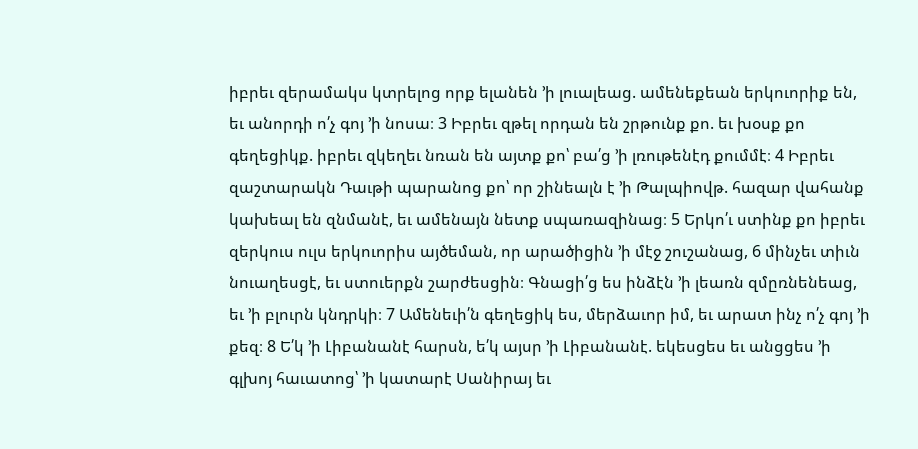իբրեւ զերամակս կտրելոց որք ելանեն ՚ի լուալեաց. ամենեքեան երկուորիք են, եւ անորդի ո՛չ գոյ ՚ի նոսա։ 3 Իբրեւ զթել որդան են շրթունք քո. եւ խօսք քո գեղեցիկք. իբրեւ զկեղեւ նռան են այտք քո՝ բա՛ց ՚ի լռութենէդ քումմէ։ 4 Իբրեւ զաշտարակն Դաւթի պարանոց քո՝ որ շինեալն է ՚ի Թալպիովթ. հազար վահանք կախեալ են զնմանէ, եւ ամենայն նետք սպառազինաց։ 5 Երկո՛ւ ստինք քո իբրեւ զերկուս ուլս երկուորիս այծեման, որ արածիցին ՚ի մէջ շուշանաց, 6 մինչեւ տիւն նուաղեսցէ, եւ ստուերքն շարժեսցին։ Գնացի՛ց ես ինձէն ՚ի լեառն զմըռնենեաց, եւ ՚ի բլուրն կնդրկի։ 7 Ամենեւի՛ն գեղեցիկ ես, մերձաւոր իմ, եւ արատ ինչ ո՛չ գոյ ՚ի քեզ։ 8 Ե՛կ ՚ի Լիբանանէ հարսն, ե՛կ այսր ՚ի Լիբանանէ. եկեսցես եւ անցցես ՚ի գլխոյ հաւատոց՝ ՚ի կատարէ Սանիրայ եւ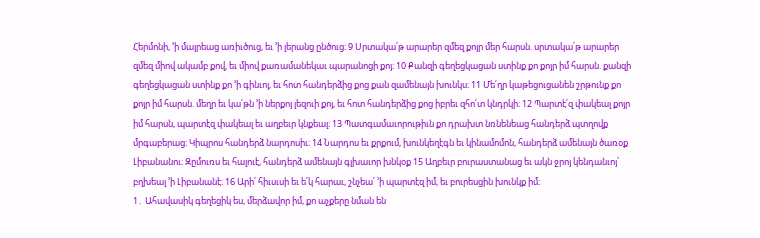Հերմոնի, ՚ի մայրեաց առիւծուց, եւ ՚ի լերանց ընծուց։ 9 Սրտակա՛թ արարեր զմեզ քոյր մեր հարսն. սրտակա՛թ արարեր զմեզ միով ակամբ քով, եւ միով քառամանեկաւ պարանոցի քոյ։ 10 Քանզի գեղեցկացան ստինք քո քոյր իմ հարսն. քանզի գեղեցկացան ստինք քո ՚ի գինւոյ, եւ հոտ հանդերձից քոց քան զամենայն խունկս։ 11 Մե՛ղր կաթեցուցանեն շրթունք քո քոյր իմ հարսն. մեղր եւ կա՛թն ՚ի ներքոյ լեզուի քոյ, եւ հոտ հանդերձից քոց իբրեւ զհո՛տ կնդրկի։ 12 Պարտէ՛զ փակեալ քոյր իմ հարսն, պարտէզ փակեալ եւ աղբեւր կնքեալ։ 13 Պատգամաւորութիւն քո դրախտ նռնենեաց հանդերձ պտղովք մրգաբերաց։ Կիպրոս հանդերձ նարդոսիւ։ 14 Նարդոս եւ քրքում, խունկեղէգն եւ կինամոմոն, հանդերձ ամենայն ծառօք Լիբանանու։ Զըմուռս եւ հալուէ, հանդերձ ամենայն գլխաւոր խնկօք 15 Աղբեւր բուրաստանաց եւ ակն ջրոյ կենդանւոյ՝ բղխեալ ՚ի Լիբանանէ։ 16 Արի՛ հիւսւսի եւ ե՛կ հարաւ, շնչեա՛ ՚ի պարտէզ իմ, եւ բուրեսցին խունկք իմ։
1․ Ահավասիկ գեղեցիկ ես, մերձավոր իմ, քո աչքերը նման են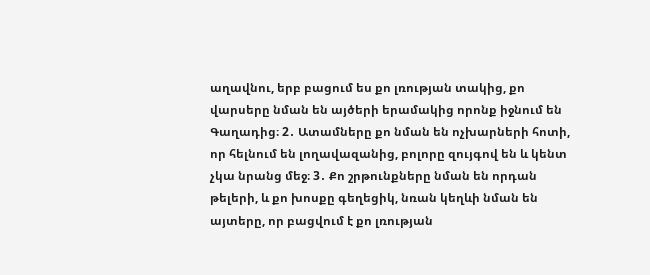աղավնու, երբ բացում ես քո լռության տակից, քո վարսերը նման են այծերի երամակից որոնք իջնում են Գաղադից։ 2․ Ատամները քո նման են ոչխարների հոտի, որ հելնում են լողավազանից, բոլորը զույգով են և կենտ չկա նրանց մեջ։ 3․ Քո շրթունքները նման են որդան թելերի, և քո խոսքը գեղեցիկ, նռան կեղևի նման են այտերը, որ բացվում է քո լռության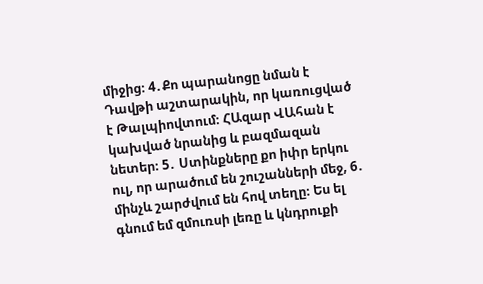միջից։ 4․Քո պարանոցը նման է Դավթի աշտարակին, որ կառուցված է Թալպիովտում։ ՀԱզար ՎԱհան է կախված նրանից և բազմազան նետեր։ 5․ Ստինքները քո իփր երկու ուլ, որ արածում են շուշանների մեջ, 6․ մինչև շարժվում են հով տեղը։ Ես ել գնում եմ զմուռսի լեռը և կնդրուքի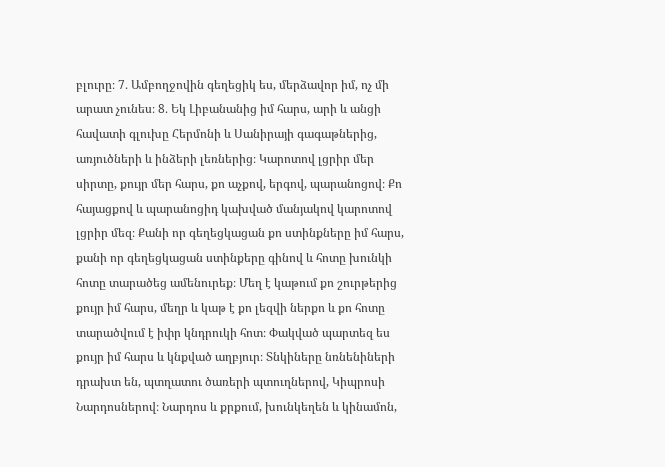բլուրը։ 7․ Ամբողջովին գեղեցիկ ես, մերձավոր իմ, ոչ մի արատ չունես։ 8․ Եկ Լիբանանից իմ հարս, արի և անցի հավատի գլուխը Հերմոնի և Սանիրայի գագաթներից, առյուծների և ինձերի լեռներից։ Կարոտով լցրիր մեր սիրտը, քույր մեր հարս, քո աչքով, երգով, պարանոցով։ Քո հայացքով և պարանոցիդ կախված մանյակով կարոտով լցրիր մեզ։ Քանի որ գեղեցկացան քո ստինքները իմ հարս, քանի որ գեղեցկացան ստինքերը գինով և հոտը խունկի հոտը տարածեց ամենուրեք։ Մեղ է կաթում քո շուրթերից քույր իմ հարս, մեղր և կաթ է քո լեզվի ներքո և քո հոտը տարածվում է իփր կնդրուկի հոտ։ Փակված պարտեզ ես քույր իմ հարս և կնքված աղբյուր։ Տնկիները նռնենիների դրախտ են, պտղատու ծառերի պտուղներով, Կիպրոսի Նարդոսներով։ Նարդոս և քրքում, խունկեղեն և կինամոն,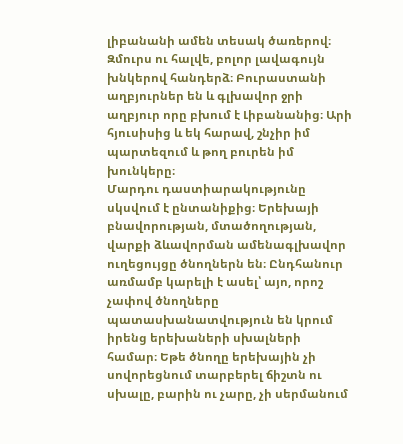լիբանանի ամեն տեսակ ծառերով։ Զմուրս ու հալվե, բոլոր լավագույն խնկերով հանդերձ։ Բուրաստանի աղբյուրներ են և գլխավոր ջրի աղբյուր որը բխում է Լիբանանից։ Արի հյուսիսից և եկ հարավ, շնչիր իմ պարտեզում և թող բուրեն իմ խունկերը։
Մարդու դաստիարակությունը սկսվում է ընտանիքից։ Երեխայի բնավորության, մտածողության, վարքի ձևավորման ամենագլխավոր ուղեցույցը ծնողներն են։ Ընդհանուր առմամբ կարելի է ասել՝ այո, որոշ չափով ծնողները պատասխանատվություն են կրում իրենց երեխաների սխալների համար։ Եթե ծնողը երեխային չի սովորեցնում տարբերել ճիշտն ու սխալը, բարին ու չարը, չի սերմանում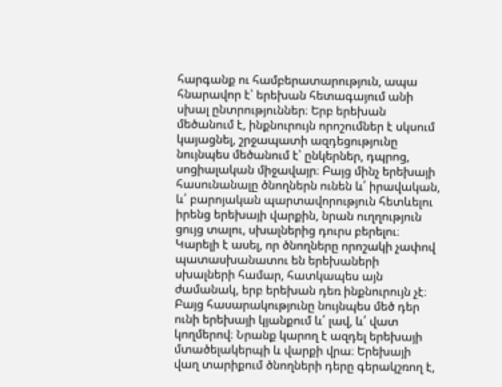հարգանք ու համբերատարություն, ապա հնարավոր է՝ երեխան հետագայում անի սխալ ընտրություններ։ Երբ երեխան մեծանում է, ինքնուրույն որոշումներ է սկսում կայացնել, շրջապատի ազդեցությունը նույնպես մեծանում է՝ ընկերներ, դպրոց, սոցիալական միջավայր։ Բայց մինչ երեխայի հասունանալը ծնողներն ունեն և՛ իրավական, և՛ բարոյական պարտավորություն հետևելու իրենց երեխայի վարքին, նրան ուղղություն ցույց տալու, սխալներից դուրս բերելու։ Կարելի է ասել, որ ծնողները որոշակի չափով պատասխանատու են երեխաների սխալների համար, հատկապես այն ժամանակ, երբ երեխան դեռ ինքնուրույն չէ։ Բայց հասարակությունը նույնպես մեծ դեր ունի երեխայի կյանքում և՛ լավ, և՛ վատ կողմերով։ Նրանք կարող է ազդել երեխայի մտածելակերպի և վարքի վրա։ Երեխայի վաղ տարիքում ծնողների դերը գերակշռող է,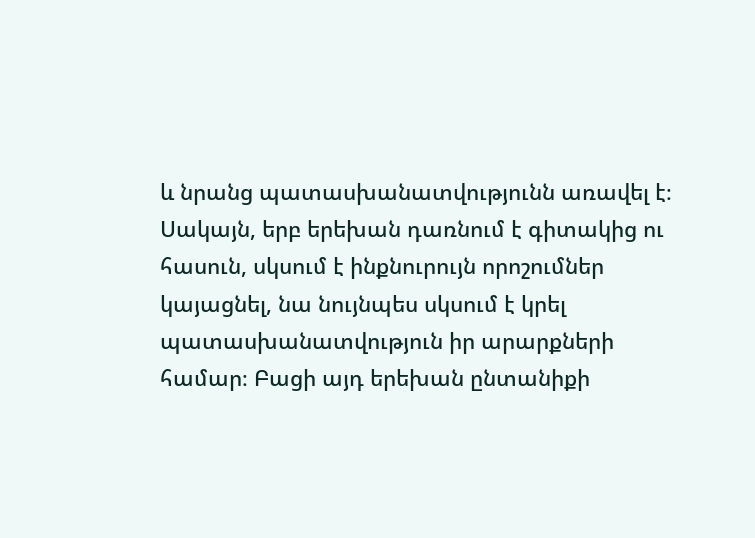և նրանց պատասխանատվությունն առավել է։ Սակայն, երբ երեխան դառնում է գիտակից ու հասուն, սկսում է ինքնուրույն որոշումներ կայացնել, նա նույնպես սկսում է կրել պատասխանատվություն իր արարքների համար։ Բացի այդ երեխան ընտանիքի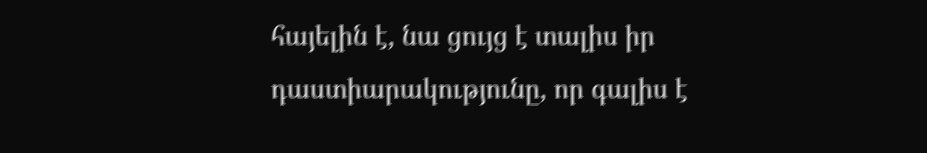հայելին է, նա ցույց է տալիս իր դաստիարակությունը, որ գալիս է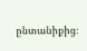ընտանիքից։